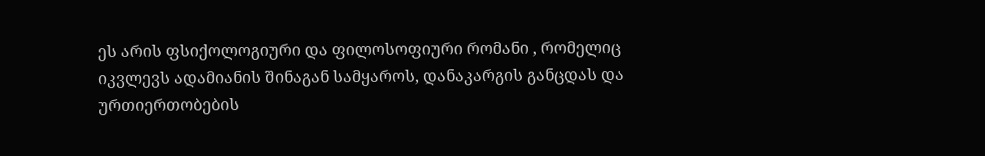ეს არის ფსიქოლოგიური და ფილოსოფიური რომანი , რომელიც იკვლევს ადამიანის შინაგან სამყაროს, დანაკარგის განცდას და ურთიერთობების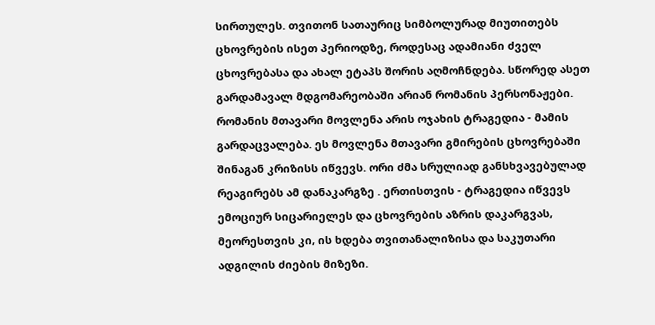სირთულეს. თვითონ სათაურიც სიმბოლურად მიუთითებს ცხოვრების ისეთ პერიოდზე, როდესაც ადამიანი ძველ ცხოვრებასა და ახალ ეტაპს შორის აღმოჩნდება. სწორედ ასეთ გარდამავალ მდგომარეობაში არიან რომანის პერსონაჟები.
რომანის მთავარი მოვლენა არის ოჯახის ტრაგედია - მამის გარდაცვალება. ეს მოვლენა მთავარი გმირების ცხოვრებაში შინაგან კრიზისს იწვევს. ორი ძმა სრულიად განსხვავებულად რეაგირებს ამ დანაკარგზე . ერთისთვის - ტრაგედია იწვევს ემოციურ სიცარიელეს და ცხოვრების აზრის დაკარგვას, მეორესთვის კი, ის ხდება თვითანალიზისა და საკუთარი ადგილის ძიების მიზეზი.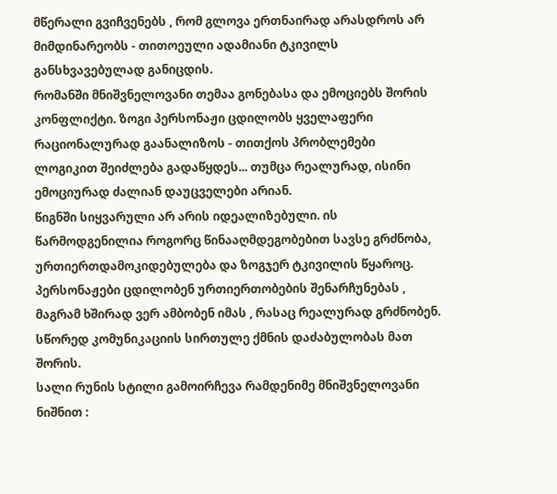მწერალი გვიჩვენებს , რომ გლოვა ერთნაირად არასდროს არ მიმდინარეობს - თითოეული ადამიანი ტკივილს განსხვავებულად განიცდის.
რომანში მნიშვნელოვანი თემაა გონებასა და ემოციებს შორის კონფლიქტი. ზოგი პერსონაჟი ცდილობს ყველაფერი რაციონალურად გაანალიზოს - თითქოს პრობლემები ლოგიკით შეიძლება გადაწყდეს... თუმცა რეალურად, ისინი ემოციურად ძალიან დაუცველები არიან.
წიგნში სიყვარული არ არის იდეალიზებული. ის წარმოდგენილია როგორც წინააღმდეგობებით სავსე გრძნობა, ურთიერთდამოკიდებულება და ზოგჯერ ტკივილის წყაროც. პერსონაჟები ცდილობენ ურთიერთობების შენარჩუნებას , მაგრამ ხშირად ვერ ამბობენ იმას , რასაც რეალურად გრძნობენ. სწორედ კომუნიკაციის სირთულე ქმნის დაძაბულობას მათ შორის.
სალი რუნის სტილი გამოირჩევა რამდენიმე მნიშვნელოვანი ნიშნით :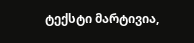ტექსტი მარტივია,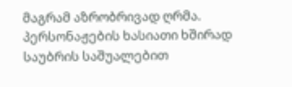მაგრამ აზრობრივად ღრმა. პერსონაჟების ხასიათი ხშირად საუბრის საშუალებით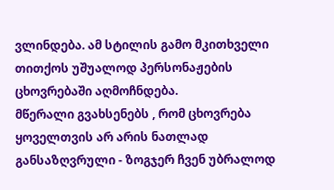ვლინდება. ამ სტილის გამო მკითხველი თითქოს უშუალოდ პერსონაჟების ცხოვრებაში აღმოჩნდება.
მწერალი გვახსენებს , რომ ცხოვრება ყოველთვის არ არის ნათლად განსაზღვრული - ზოგჯერ ჩვენ უბრალოდ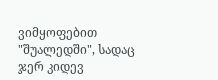ვიმყოფებით "შუალედში", სადაც ჯერ კიდევ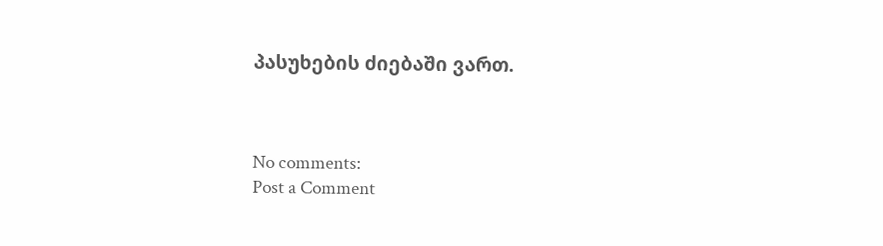პასუხების ძიებაში ვართ.



No comments:
Post a Comment